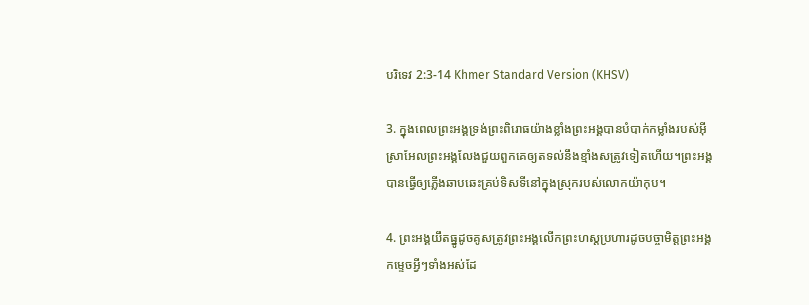បរិទេវ 2:3-14 Khmer Standard Version (KHSV)

3. ក្នុងពេលព្រះ‌អង្គទ្រង់ព្រះ‌ពិរោធយ៉ាងខ្លាំងព្រះ‌អង្គបានបំបាក់កម្លាំងរបស់អ៊ីស្រា‌អែលព្រះ‌អង្គលែងជួយពួកគេឲ្យតទល់នឹងខ្មាំងសត្រូវទៀតហើយ។ព្រះ‌អង្គបានធ្វើឲ្យភ្លើងឆាប‌ឆេះគ្រប់ទិស‌ទីនៅក្នុងស្រុករបស់លោកយ៉ាកុប។

4. ព្រះ‌អង្គយឹតធ្នូដូចគូសត្រូវព្រះ‌អង្គលើកព្រះ‌ហស្ដប្រហារដូចបច្ចា‌មិត្តព្រះ‌អង្គកម្ទេចអ្វីៗទាំងអស់ដែ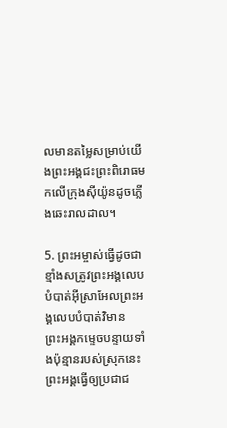លមានតម្លៃសម្រាប់យើងព្រះ‌អង្គជះព្រះ‌ពិរោធមកលើក្រុងស៊ីយ៉ូនដូចភ្លើងឆេះរាល‌ដាល។

5. ព្រះ‌អម្ចាស់ធ្វើដូចជាខ្មាំងសត្រូវព្រះ‌អង្គលេបបំបាត់អ៊ីស្រា‌អែលព្រះ‌អង្គលេបបំបាត់វិមានព្រះ‌អង្គកម្ទេចបន្ទាយទាំងប៉ុន្មានរបស់ស្រុកនេះព្រះ‌អង្គធ្វើឲ្យប្រជា‌ជ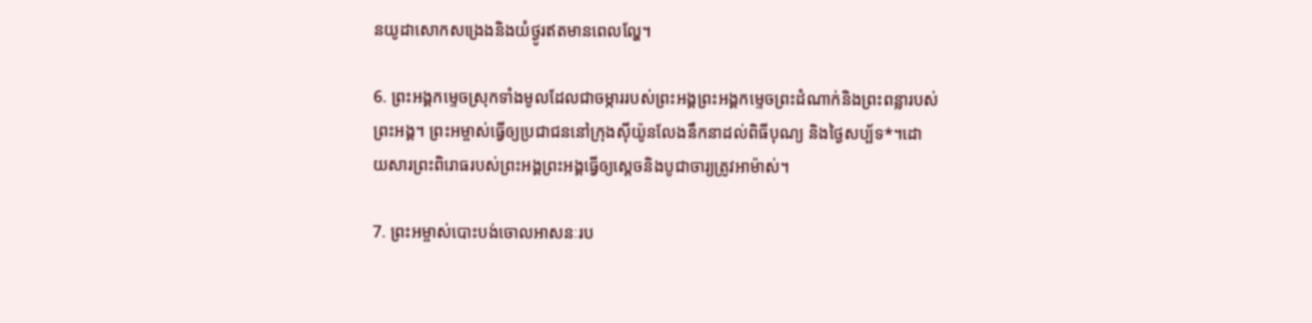នយូដាសោកសង្រេងនិងយំថ្ងូរឥតមានពេលល្ហែ។

6. ព្រះ‌អង្គកម្ទេចស្រុកទាំងមូលដែលជាចម្ការរបស់ព្រះ‌អង្គព្រះ‌អង្គកម្ទេចព្រះ‌ដំណាក់និងព្រះ‌ពន្លារបស់ព្រះ‌អង្គ។ ព្រះ‌អម្ចាស់ធ្វើឲ្យប្រជា‌ជននៅក្រុងស៊ីយ៉ូនលែងនឹកនាដល់ពិធីបុណ្យ និងថ្ងៃសប្ប័ទ*។ដោយ‌សារព្រះ‌ពិរោធរបស់ព្រះ‌អង្គព្រះ‌អង្គធ្វើឲ្យស្ដេចនិងបូជា‌ចារ្យត្រូវអាម៉ាស់។

7. ព្រះ‌អម្ចាស់បោះបង់ចោលអាសនៈរប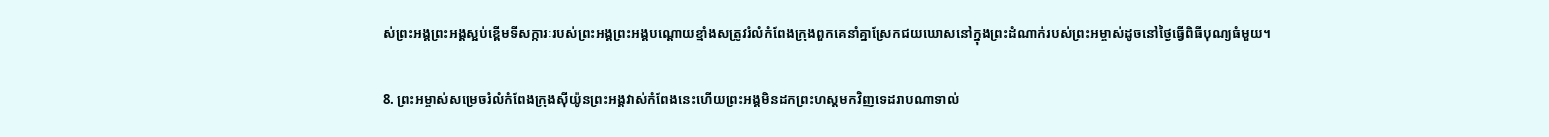ស់ព្រះ‌អង្គព្រះ‌អង្គស្អប់ខ្ពើមទី‌សក្ការៈរបស់ព្រះ‌អង្គព្រះ‌អង្គបណ្ដោយខ្មាំងសត្រូវរំលំកំពែងក្រុងពួកគេនាំគ្នាស្រែកជយ‌ឃោសនៅក្នុងព្រះ‌ដំណាក់របស់ព្រះ‌អម្ចាស់ដូចនៅថ្ងៃធ្វើពិធីបុណ្យធំមួយ។

8. ព្រះ‌អម្ចាស់សម្រេចរំលំកំពែងក្រុងស៊ីយ៉ូនព្រះ‌អង្គវាស់កំពែងនេះហើយព្រះ‌អង្គមិនដកព្រះ‌ហស្ដមកវិញទេដរាបណាទាល់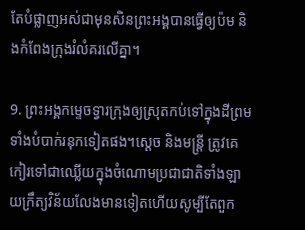តែបំផ្លាញអស់ជាមុនសិនព្រះ‌អង្គបានធ្វើឲ្យប៉ម និងកំពែងក្រុងរំលំគរលើគ្នា។

9. ព្រះ‌អង្គកម្ទេចទ្វារក្រុងឲ្យស្រុតកប់ទៅក្នុងដីព្រមទាំងបំបាក់រនុកទៀតផង។ស្ដេច និងមន្ត្រី ត្រូវគេកៀរទៅជាឈ្លើយក្នុងចំណោមប្រជា‌ជាតិទាំង‌ឡាយក្រឹត្យ‌វិន័យលែងមានទៀតហើយសូម្បីតែពួក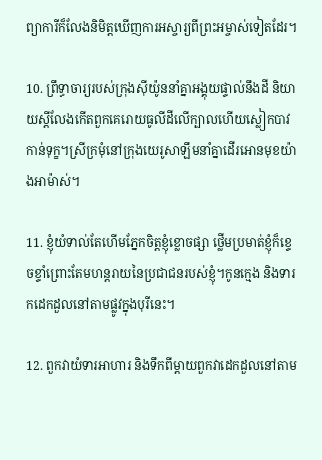ព្យាការីក៏លែងនិមិត្តឃើញការអស្ចារ្យពីព្រះ‌អម្ចាស់ទៀតដែរ។

10. ព្រឹទ្ធា‌ចារ្យរបស់ក្រុងស៊ីយ៉ូននាំគ្នាអង្គុយផ្ទាល់នឹងដី និយាយស្ដីលែងកើតពួកគេរោយធូលីដីលើក្បាលហើយស្លៀកបាវកាន់ទុក្ខ។ស្រីក្រមុំនៅក្រុងយេរូ‌សាឡឹមនាំគ្នាដើរអោនមុខយ៉ាងអាម៉ាស់។

11. ខ្ញុំយំទាល់តែហើមភ្នែកចិត្តខ្ញុំខ្លោច‌ផ្សា ថ្លើមប្រមាត់ខ្ញុំក៏ខ្ទេច‌ខ្ទាំព្រោះតែមហន្ត‌រាយនៃប្រជា‌ជនរបស់ខ្ញុំ។កូនក្មេង និងទារកដេកដួលនៅតាមផ្លូវក្នុងបុរីនេះ។

12. ពួកវាយំទារអាហារ និងទឹកពីម្ដាយពួកវាដេកដួលនៅតាម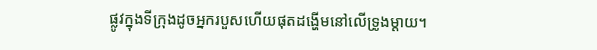ផ្លូវក្នុងទីក្រុងដូចអ្នករបួសហើយផុតដង្ហើមនៅលើទ្រូងម្ដាយ។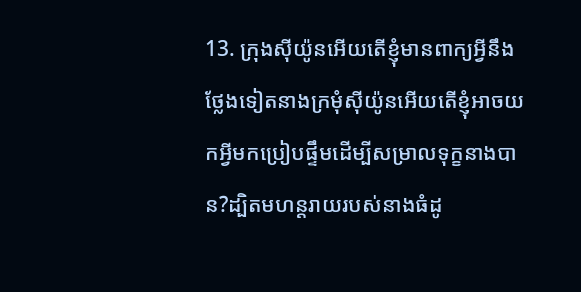13. ក្រុងស៊ីយ៉ូនអើយតើខ្ញុំមានពាក្យអ្វីនឹងថ្លែងទៀតនាងក្រមុំស៊ីយ៉ូនអើយតើខ្ញុំអាចយកអ្វីមកប្រៀបផ្ទឹមដើម្បីសម្រាលទុក្ខនាងបាន?ដ្បិតមហន្ត‌រាយរបស់នាងធំដូ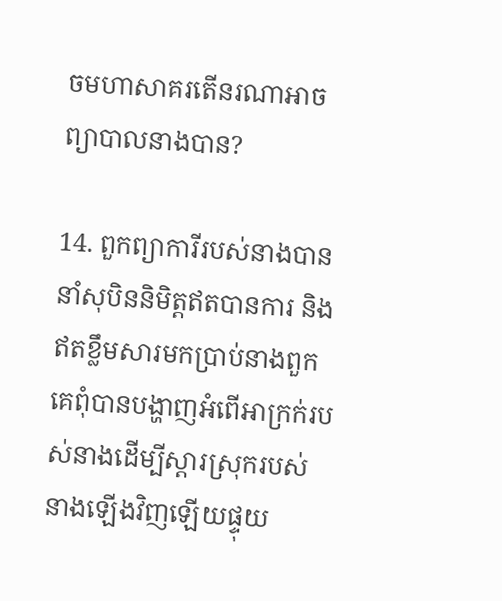ចមហា‌សាគរតើនរណាអាចព្យាបាលនាងបាន?

14. ពួកព្យាការីរបស់នាងបាននាំសុបិននិមិត្តឥតបានការ និងឥតខ្លឹមសារមកប្រាប់នាងពួកគេពុំបានបង្ហាញអំពើអាក្រក់របស់នាងដើម្បីស្ដារស្រុករបស់នាងឡើងវិញឡើយផ្ទុយ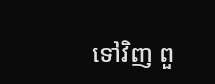ទៅវិញ ពួ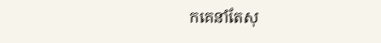កគេនាំតែសុ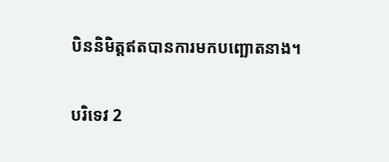បិននិមិត្តឥតបានការមកបញ្ឆោតនាង។

បរិទេវ 2